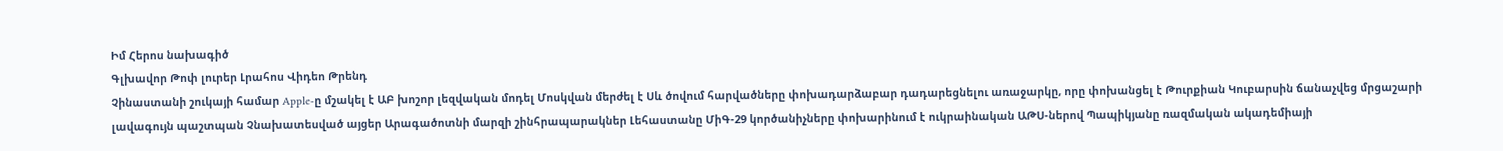Իմ Հերոս նախագիծ
Գլխավոր Թոփ լուրեր Լրահոս Վիդեո Թրենդ
Չինաստանի շուկայի համար Apple-ը մշակել է ԱԲ խոշոր լեզվական մոդել Մոսկվան մերժել է Սև ծովում հարվածները փոխադարձաբար դադարեցնելու առաջարկը, որը փոխանցել է Թուրքիան Կուբարսին ճանաչվեց մրցաշարի լավագույն պաշտպան Չնախատեսված այցեր Արագածոտնի մարզի շինհրապարակներ Լեհաստանը ՄիԳ-29 կործանիչները փոխարինում է ուկրաինական ԱԹՍ-ներով Պապիկյանը ռազմական ակադեմիայի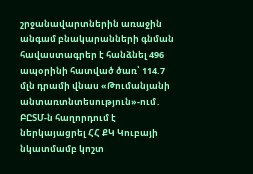շրջանավարտներին առաջին անգամ բնակարանների գնման հավաստագրեր է հանձնել 496 ապօրինի հատված ծառ՝ 114.7 մլն դրամի վնաս «Թումանյանի անտառտնտեսություն»-ում․ ԲԸՏՄ-ն հաղորդում է ներկայացրել ՀՀ ՔԿ Կուբայի նկատմամբ կոշտ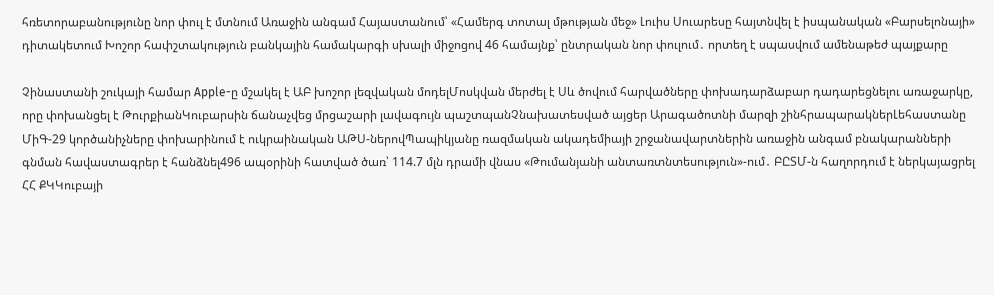հռետորաբանությունը նոր փուլ է մտնում Առաջին անգամ Հայաստանում՝ «Համերգ տոտալ մթության մեջ» Լուիս Սուարեսը հայտնվել է իսպանական «Բարսելոնայի» դիտակետում Խոշոր հափշտակություն բանկային համակարգի սխալի միջոցով 46 համայնք՝ ընտրական նոր փուլում․ որտեղ է սպասվում ամենաթեժ պայքարը

Չինաստանի շուկայի համար Apple-ը մշակել է ԱԲ խոշոր լեզվական մոդելՄոսկվան մերժել է Սև ծովում հարվածները փոխադարձաբար դադարեցնելու առաջարկը, որը փոխանցել է ԹուրքիանԿուբարսին ճանաչվեց մրցաշարի լավագույն պաշտպանՉնախատեսված այցեր Արագածոտնի մարզի շինհրապարակներԼեհաստանը ՄիԳ-29 կործանիչները փոխարինում է ուկրաինական ԱԹՍ-ներովՊապիկյանը ռազմական ակադեմիայի շրջանավարտներին առաջին անգամ բնակարանների գնման հավաստագրեր է հանձնել496 ապօրինի հատված ծառ՝ 114.7 մլն դրամի վնաս «Թումանյանի անտառտնտեսություն»-ում․ ԲԸՏՄ-ն հաղորդում է ներկայացրել ՀՀ ՔԿԿուբայի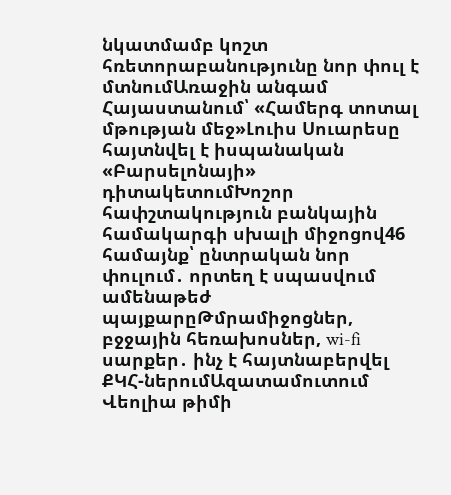նկատմամբ կոշտ հռետորաբանությունը նոր փուլ է մտնումԱռաջին անգամ Հայաստանում՝ «Համերգ տոտալ մթության մեջ»Լուիս Սուարեսը հայտնվել է իսպանական «Բարսելոնայի» դիտակետումԽոշոր հափշտակություն բանկային համակարգի սխալի միջոցով46 համայնք՝ ընտրական նոր փուլում․ որտեղ է սպասվում ամենաթեժ պայքարըԹմրամիջոցներ, բջջային հեռախոսներ, wi-fi սարքեր․ ինչ է հայտնաբերվել ՔԿՀ-ներումԱզատամուտում Վեոլիա թիմի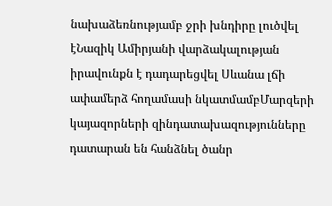նախաձեռնությամբ ջրի խնդիրը լուծվել էՆազիկ Ամիրյանի վարձակալության իրավունքն է դադարեցվել Սևանա լճի ափամերձ հողամասի նկատմամբՄարզերի կայազորների զինդատախազությունները դատարան են հանձնել ծանր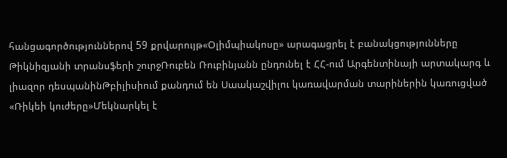հանցագործություններով 59 քրվարույթ«Օլիմպիակոսը» արագացրել է բանակցությունները Թիկնիզյանի տրանսֆերի շուրջՌուբեն Ռուբինյանն ընդունել է ՀՀ-ում Արգենտինայի արտակարգ և լիազոր դեսպանինԹբիլիսիում քանդում են Սաակաշվիլու կառավարման տարիներին կառուցված «Ռիկեի կուժերը»Մեկնարկել է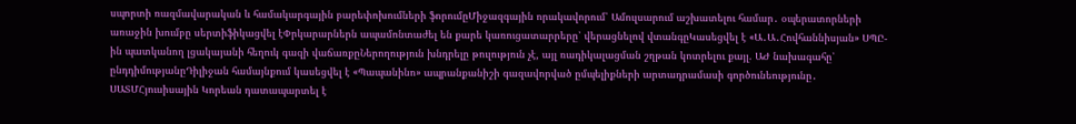սպորտի ռազմավարական և համակարգային բարեփոխումների ֆորումըՄիջազգային որակավորում՝ Ամուլսարում աշխատելու համար․ օպերատորների առաջին խումբը սերտիֆիկացվել էՓրկարարներն ապամոնտաժել են քարե կառուցատարրերը՝ վերացնելով վտանգըԿասեցվել է «Ա․Ա․Հովհաննիսյան» ՍՊԸ-ին պատկանող լցակայանի հեղուկ գազի վաճառքըՆերողություն խնդրելը թուլություն չէ, այլ ռադիկալացման շղթան կոտրելու քայլ. ԱԺ նախագահը՝ ընդդիմությանըԴիլիջան համայնքում կասեցվել է «Պապանինո» ապրանքանիշի գազավորված ըմպելիքների արտադրամասի գործունեությունը․ ՍԱՏՄՀյուսիսային Կորեան դատապարտել է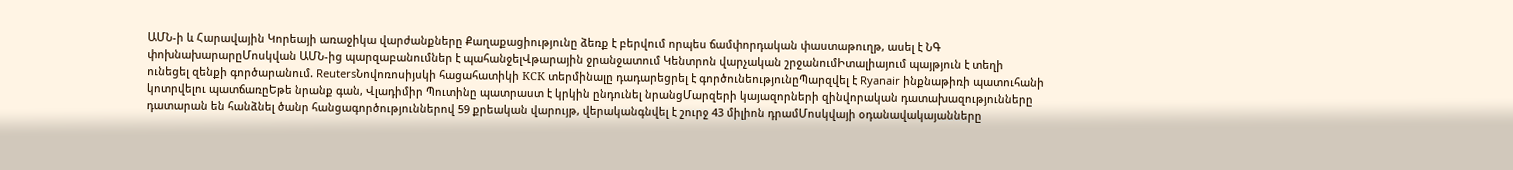ԱՄՆ-ի և Հարավային Կորեայի առաջիկա վարժանքները Քաղաքացիությունը ձեռք է բերվում որպես ճամփորդական փաստաթուղթ, ասել է ՆԳ փոխնախարարըՄոսկվան ԱՄՆ-ից պարզաբանումներ է պահանջելՎթարային ջրանջատում Կենտրոն վարչական շրջանումԻտալիայում պայթյուն է տեղի ունեցել զենքի գործարանում. ReutersՆովոռոսիյսկի հացահատիկի КСК տերմինալը դադարեցրել է գործունեությունըՊարզվել է Ryanair ինքնաթիռի պատուհանի կոտրվելու պատճառըԵթե նրանք գան, Վլադիմիր Պուտինը պատրաստ է կրկին ընդունել նրանցՄարզերի կայազորների զինվորական դատախազությունները դատարան են հանձնել ծանր հանցագործություններով 59 քրեական վարույթ, վերականգնվել է շուրջ 43 միլիոն դրամՄոսկվայի օդանավակայանները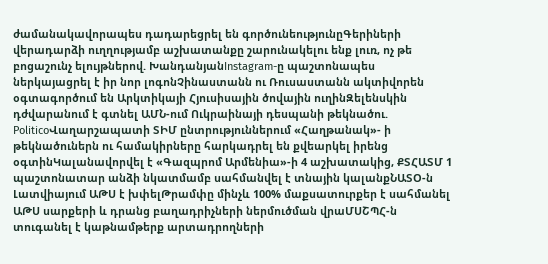ժամանակավորապես դադարեցրել են գործունեությունըԳերիների վերադարձի ուղղությամբ աշխատանքը շարունակելու ենք լուռ, ոչ թե բոցաշունչ ելույթներով. ԽանդանյանInstagram-ը պաշտոնապես ներկայացրել է իր նոր լոգոնՉինաստանն ու Ռուսաստանն ակտիվորեն օգտագործում են Արկտիկայի Հյուսիսային ծովային ուղինԶելենսկին դժվարանում է գտնել ԱՄՆ-ում Ուկրաինայի դեսպանի թեկնածու. PoliticoՎաղարշապատի ՏԻՄ ընտրություններում «Հաղթանակ»- ի թեկնածուներն ու համակիրները հարկադրել են քվեարկել իրենց օգտինԿալանավորվել է «Գազպրոմ Արմենիա»-ի 4 աշխատակից, ՔՏՀԱՏՄ 1 պաշտոնատար անձի նկատմամբ սահմանվել է տնային կալանքՆԱՏՕ-ն Լատվիայում ԱԹՍ է խփելԹրամփը մինչև 100% մաքսատուրքեր է սահմանել ԱԹՍ սարքերի և դրանց բաղադրիչների ներմուծման վրաՄՍՇՊՀ-ն տուգանել է կաթնամթերք արտադրողների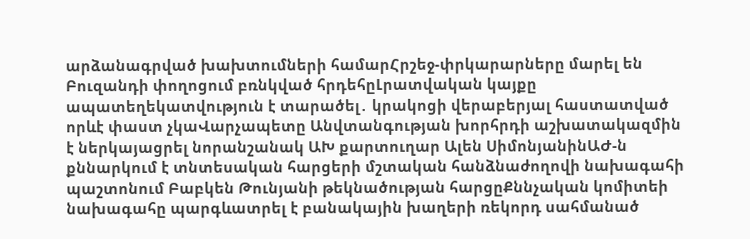արձանագրված խախտումների համարՀրշեջ-փրկարարները մարել են Բուզանդի փողոցում բռնկված հրդեհըԼրատվական կայքը ապատեղեկատվություն է տարածել․ կրակոցի վերաբերյալ հաստատված որևէ փաստ չկաՎարչապետը Անվտանգության խորհրդի աշխատակազմին է ներկայացրել նորանշանակ ԱԽ քարտուղար Ալեն ՍիմոնյանինԱԺ-ն քննարկում է տնտեսական հարցերի մշտական հանձնաժողովի նախագահի պաշտոնում Բաբկեն Թունյանի թեկնածության հարցըՔննչական կոմիտեի նախագահը պարգևատրել է բանակային խաղերի ռեկորդ սահմանած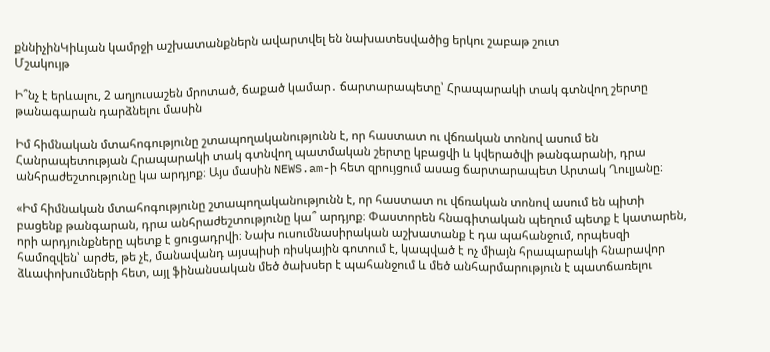քննիչինԿիևյան կամրջի աշխատանքներն ավարտվել են նախատեսվածից երկու շաբաթ շուտ
Մշակույթ

Ի՞նչ է երևալու, 2 աղյուսաշեն մրոտած, ճաքած կամար․ ճարտարապետը՝ Հրապարակի տակ գտնվող շերտը թանագարան դարձնելու մասին

Իմ հիմնական մտահոգությունը շտապողականությունն է, որ հաստատ ու վճռական տոնով ասում են Հանրապետության Հրապարակի տակ գտնվող պատմական շերտը կբացվի և կվերածվի թանգարանի, դրա անհրաժեշտությունը կա արդյոք։ Այս մասին NEWS.am-ի հետ զրույցում ասաց ճարտարապետ Արտակ Ղուլյանը։

«Իմ հիմնական մտահոգությունը շտապողականությունն է, որ հաստատ ու վճռական տոնով ասում են պիտի բացենք թանգարան, դրա անհրաժեշտությունը կա՞ արդյոք։ Փաստորեն հնագիտական պեղում պետք է կատարեն, որի արդյունքները պետք է ցուցադրվի։ Նախ ուսումնասիրական աշխատանք է դա պահանջում, որպեսզի համոզվեն՝ արժե, թե չէ, մանավանդ այսպիսի ռիսկային գոտում է, կապված է ոչ միայն հրապարակի հնարավոր ձևափոխումների հետ, այլ ֆինանսական մեծ ծախսեր է պահանջում և մեծ անհարմարություն է պատճառելու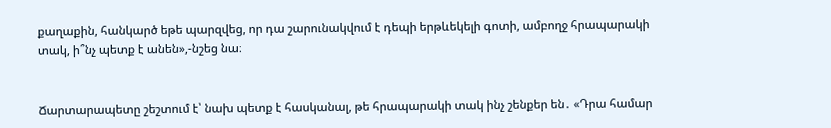քաղաքին, հանկարծ եթե պարզվեց, որ դա շարունակվում է դեպի երթևեկելի գոտի, ամբողջ հրապարակի տակ, ի՞նչ պետք է անեն»,-նշեց նա։


Ճարտարապետը շեշտում է՝ նախ պետք է հասկանալ, թե հրապարակի տակ ինչ շենքեր են․ «Դրա համար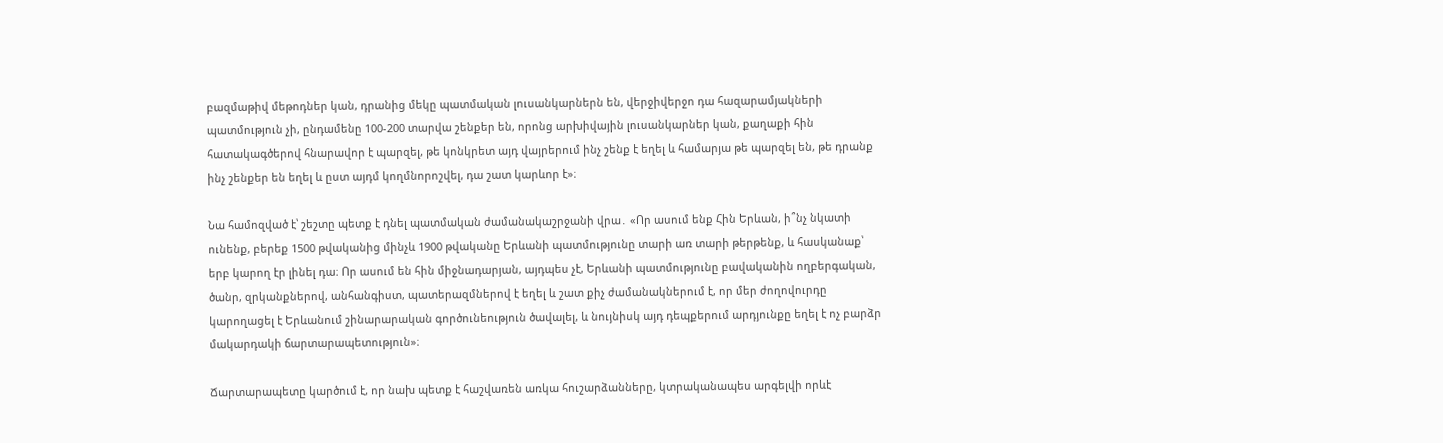բազմաթիվ մեթոդներ կան, դրանից մեկը պատմական լուսանկարներն են, վերջիվերջո դա հազարամյակների պատմություն չի, ընդամենը 100-200 տարվա շենքեր են, որոնց արխիվային լուսանկարներ կան, քաղաքի հին հատակագծերով հնարավոր է պարզել, թե կոնկրետ այդ վայրերում ինչ շենք է եղել և համարյա թե պարզել են, թե դրանք ինչ շենքեր են եղել և ըստ այդմ կողմնորոշվել, դա շատ կարևոր է»։

Նա համոզված է՝ շեշտը պետք է դնել պատմական ժամանակաշրջանի վրա․ «Որ ասում ենք Հին Երևան, ի՞նչ նկատի ունենք, բերեք 1500 թվականից մինչև 1900 թվականը Երևանի պատմությունը տարի առ տարի թերթենք, և հասկանաք՝ երբ կարող էր լինել դա։ Որ ասում են հին միջնադարյան, այդպես չէ, Երևանի պատմությունը բավականին ողբերգական, ծանր, զրկանքներով, անհանգիստ, պատերազմներով է եղել և շատ քիչ ժամանակներում է, որ մեր ժողովուրդը կարողացել է Երևանում շինարարական գործունեություն ծավալել, և նույնիսկ այդ դեպքերում արդյունքը եղել է ոչ բարձր մակարդակի ճարտարապետություն»։

Ճարտարապետը կարծում է, որ նախ պետք է հաշվառեն առկա հուշարձանները, կտրականապես արգելվի որևէ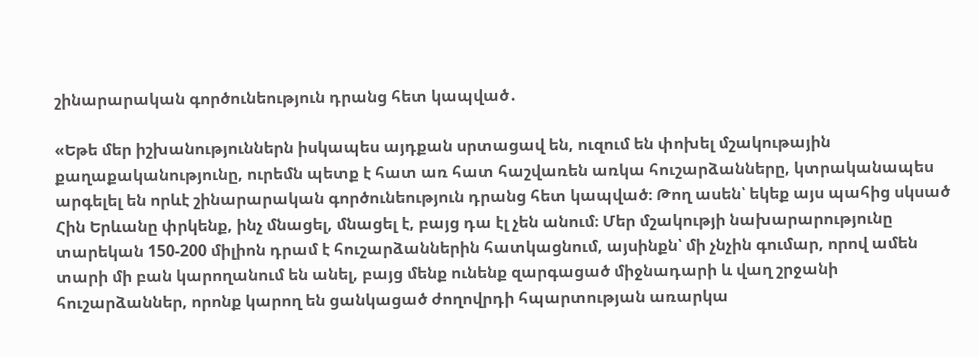շինարարական գործունեություն դրանց հետ կապված․

«Եթե մեր իշխանություններն իսկապես այդքան սրտացավ են, ուզում են փոխել մշակութային քաղաքականությունը, ուրեմն պետք է հատ առ հատ հաշվառեն առկա հուշարձանները, կտրականապես արգելել են որևէ շինարարական գործունեություն դրանց հետ կապված։ Թող ասեն՝ եկեք այս պահից սկսած Հին Երևանը փրկենք, ինչ մնացել, մնացել է, բայց դա էլ չեն անում։ Մեր մշակությի նախարարությունը տարեկան 150-200 միլիոն դրամ է հուշարձաններին հատկացնում, այսինքն՝ մի չնչին գումար, որով ամեն տարի մի բան կարողանում են անել, բայց մենք ունենք զարգացած միջնադարի և վաղ շրջանի հուշարձաններ, որոնք կարող են ցանկացած ժողովրդի հպարտության առարկա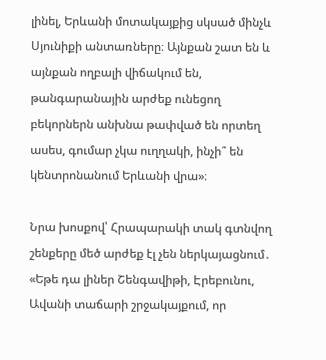լինել, Երևանի մոտակայքից սկսած մինչև Սյունիքի անտառները։ Այնքան շատ են և այնքան ողբալի վիճակում են, թանգարանային արժեք ունեցող բեկորներն անխնա թափված են որտեղ ասես, գումար չկա ուղղակի, ինչի՞ են կենտրոնանում Երևանի վրա»։

Նրա խոսքով՝ Հրապարակի տակ գտնվող շենքերը մեծ արժեք էլ չեն ներկայացնում․ «Եթե դա լիներ Շենգավիթի, Էրեբունու, Ավանի տաճարի շրջակայքում, որ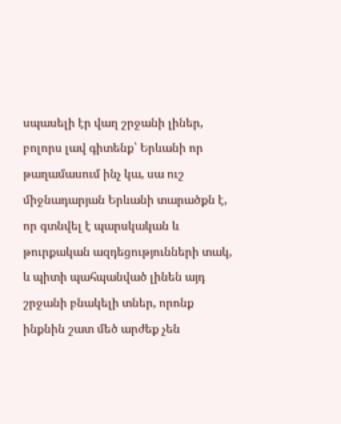սպասելի էր վաղ շրջանի լիներ, բոլորս լավ գիտենք՝ Երևանի որ թաղամասում ինչ կա, սա ուշ միջնադարյան Երևանի տարածքն է, որ գտնվել է պարսկական և թուրքական ազդեցությունների տակ, և պիտի պահպանված լինեն այդ շրջանի բնակելի տներ, որոնք ինքնին շատ մեծ արժեք չեն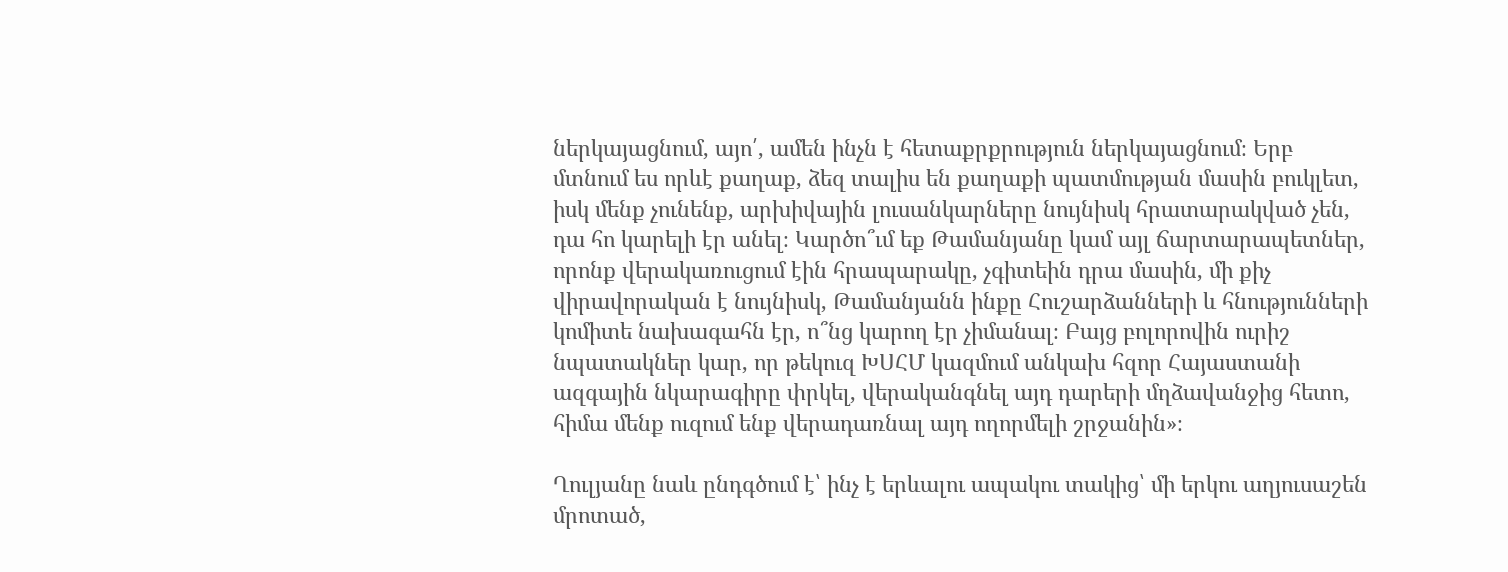ներկայացնում, այո՛, ամեն ինչն է հետաքրքրություն ներկայացնում։ Երբ մտնում ես որևէ քաղաք, ձեզ տալիս են քաղաքի պատմության մասին բուկլետ, իսկ մենք չունենք, արխիվային լուսանկարները նույնիսկ հրատարակված չեն, դա հո կարելի էր անել։ Կարծո՞ւմ եք Թամանյանը կամ այլ ճարտարապետներ, որոնք վերակառուցում էին հրապարակը, չգիտեին դրա մասին, մի քիչ վիրավորական է նույնիսկ, Թամանյանն ինքը Հուշարձանների և հնությունների կոմիտե նախագահն էր, ո՞նց կարող էր չիմանալ։ Բայց բոլորովին ուրիշ նպատակներ կար, որ թեկուզ ԽՍՀՄ կազմում անկախ հզոր Հայաստանի ազգային նկարագիրը փրկել, վերականգնել այդ դարերի մղձավանջից հետո, հիմա մենք ուզում ենք վերադառնալ այդ ողորմելի շրջանին»։

Ղուլյանը նաև ընդգծում է՝ ինչ է երևալու ապակու տակից՝ մի երկու աղյուսաշեն մրոտած,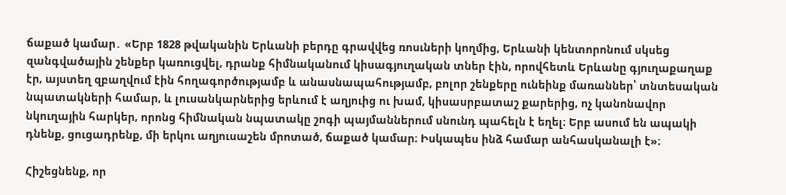ճաքած կամար․ «Երբ 1828 թվականին Երևանի բերդը գրավվեց ռոսւների կողմից, Երևանի կենտորոնում սկսեց զանգվածային շենքեր կառուցվել, դրանք հիմնականում կիսագյուղական տներ էին, որովհետև Երևանը գյուղաքաղաք էր, այստեղ զբաղվում էին հողագործությամբ և անասնապահությամբ, բոլոր շենքերը ունեինք մառաններ՝ տնտեսական նպատակների համար, և լուսանկարներից երևում է աղյուից ու խամ, կիսասրբատաշ քարերից, ոչ կանոնավոր նկուղային հարկեր, որոնց հիմնական նպատակը շոգի պայմաններում սնունդ պահելն է եղել։ Երբ ասում են ապակի դնենք, ցուցադրենք, մի երկու աղյուսաշեն մրոտած, ճաքած կամար։ Իսկապես ինձ համար անհասկանալի է»։

Հիշեցնենք, որ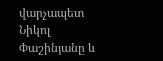վարչապետ Նիկոլ Փաշինյանը և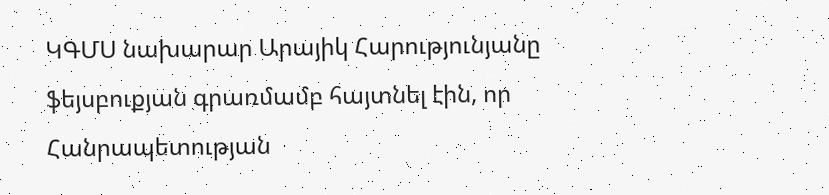ԿԳՄՍ նախարար Արայիկ Հարությունյանը ֆեյսբուքյան գրառմամբ հայտնել էին, որ Հանրապետության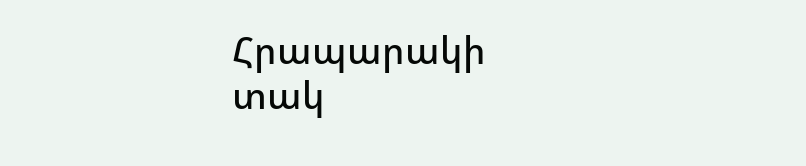Հրապարակի տակ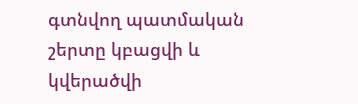գտնվող պատմական շերտը կբացվի և կվերածվի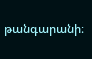թանգարանի։